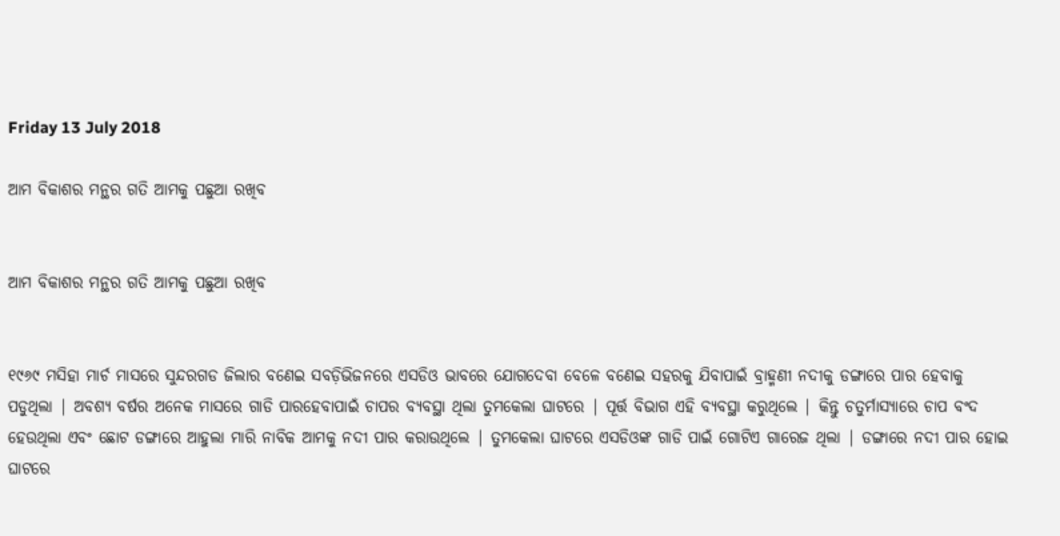Friday 13 July 2018

ଆମ ବିକାଶର ମନ୍ଥର ଗତି ଆମକୁ ପଛୁଆ ରଖିବ


ଆମ ବିକାଶର ମନ୍ଥର ଗତି ଆମକୁ ପଛୁଆ ରଖିବ


୧୯୬୯ ମସିହା ମାର୍ଚ ମାସରେ ସୁନ୍ଦରଗଡ ଜିଲାର ବଣେଇ ସବଡ଼ିଭିଜନରେ ଏସଡିଓ ଭାବରେ ଯୋଗଦେବା ବେଳେ ବଣେଇ ସହରକୁ ଯିବାପାଇଁ ବ୍ରାହ୍ମଣୀ ନଦୀକୁ ଡଙ୍ଗାରେ ପାର ହେବାକୁ ପଡୁଥିଲା | ଅବଶ୍ୟ ବର୍ଷର ଅନେକ ମାସରେ ଗାଡି ପାରହେବାପାଇଁ ଚାପର ବ୍ୟବସ୍ଥା ଥିଲା ତୁମକେଲା ଘାଟରେ | ପୂର୍ତ୍ତ ବିଭାଗ ଏହି ବ୍ୟବସ୍ଥା କରୁଥିଲେ | କିନ୍ତୁ ଚତୁର୍ମାସ୍ୟାରେ ଚାପ ବଂଦ ହେଉଥିଲା ଏବଂ ଛୋଟ ଡଙ୍ଗାରେ ଆହୁଲା ମାରି ନାବିକ ଆମକୁ ନଦୀ ପାର କରାଉଥିଲେ | ତୁମକେଲା ଘାଟରେ ଏସଡିଓଙ୍କ ଗାଡି ପାଇଁ ଗୋଟିଏ ଗାରେଜ ଥିଲା | ଡଙ୍ଗାରେ ନଦୀ ପାର ହୋଇ ଘାଟରେ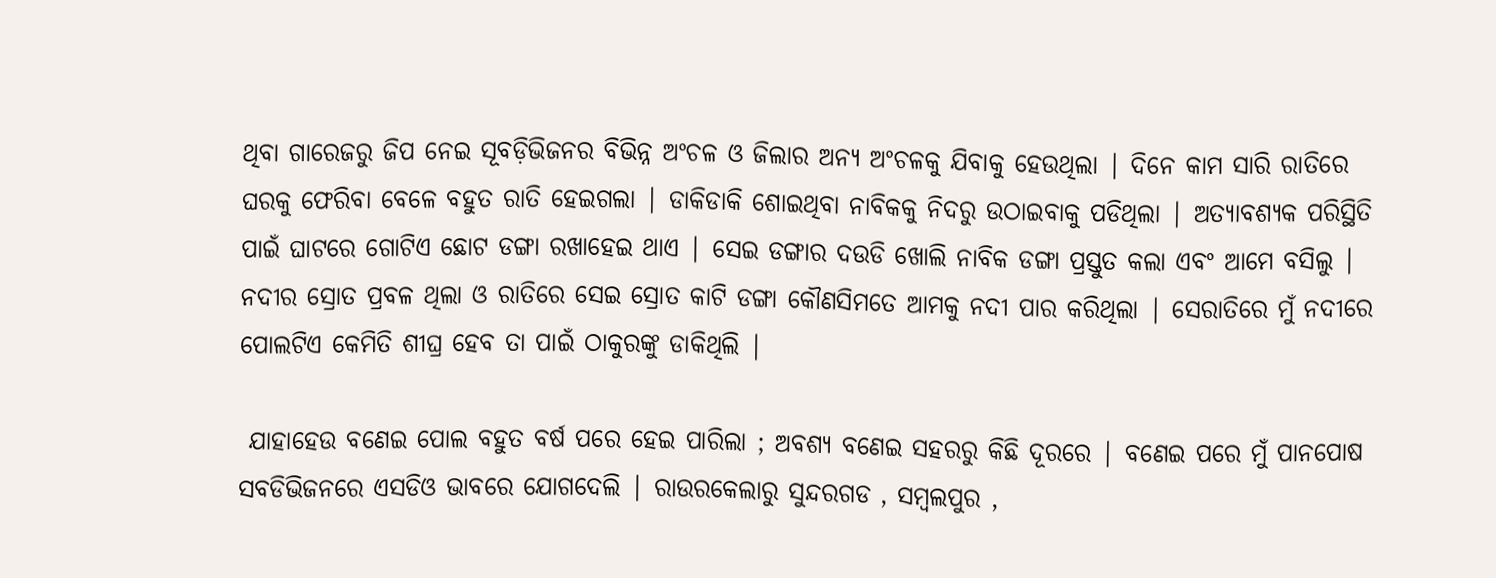ଥିବା ଗାରେଜରୁ ଜିପ ନେଇ ସୂବଡ଼ିଭିଜନର ବିଭିନ୍ନ ଅଂଚଳ ଓ ଜିଲାର ଅନ୍ୟ ଅଂଚଳକୁ ଯିବାକୁ ହେଉଥିଲା | ଦିନେ କାମ ସାରି ରାତିରେ ଘରକୁ ଫେରିବା ବେଳେ ବହୁତ ରାତି ହେଇଗଲା | ଡାକିଡାକି ଶୋଇଥିବା ନାବିକକୁ ନିଦରୁ ଉଠାଇବାକୁ ପଡିଥିଲା | ଅତ୍ୟାବଶ୍ୟକ ପରିସ୍ଥିତି ପାଇଁ ଘାଟରେ ଗୋଟିଏ ଛୋଟ ଡଙ୍ଗା ରଖାହେଇ ଥାଏ | ସେଇ ଡଙ୍ଗାର ଦଉଡି ଖୋଲି ନାବିକ ଡଙ୍ଗା ପ୍ରସ୍ତୁତ କଲା ଏବଂ ଆମେ ବସିଲୁ | ନଦୀର ସ୍ରୋତ ପ୍ରବଳ ଥିଲା ଓ ରାତିରେ ସେଇ ସ୍ରୋତ କାଟି ଡଙ୍ଗା କୌଣସିମତେ ଆମକୁ ନଦୀ ପାର କରିଥିଲା | ସେରାତିରେ ମୁଁ ନଦୀରେ ପୋଲଟିଏ କେମିତି ଶୀଘ୍ର ହେବ ତା ପାଇଁ ଠାକୁରଙ୍କୁ ଡାକିଥିଲି |

 ଯାହାହେଉ ବଣେଇ ପୋଲ ବହୁତ ବର୍ଷ ପରେ ହେଇ ପାରିଲା ; ଅବଶ୍ୟ ବଣେଇ ସହରରୁ କିଛି ଦୂରରେ | ବଣେଇ ପରେ ମୁଁ ପାନପୋଷ ସବଡିଭିଜନରେ ଏସଡିଓ ଭାବରେ ଯୋଗଦେଲି | ରାଉରକେଲାରୁ ସୁନ୍ଦରଗଡ , ସମ୍ବଲପୁର ,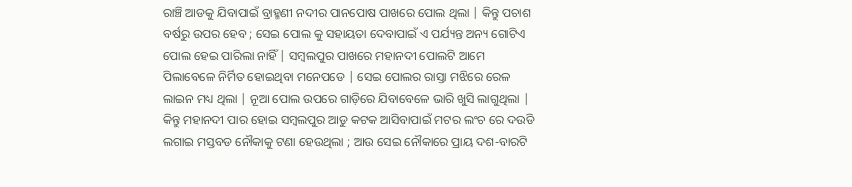ରାଞ୍ଚି ଆଡକୁ ଯିବାପାଇଁ ବ୍ରାହ୍ମଣୀ ନଦୀର ପାନପୋଷ ପାଖରେ ପୋଲ ଥିଲା | କିନ୍ତୁ ପଚାଶ ବର୍ଷରୁ ଉପର ହେବ ; ସେଇ ପୋଲ କୁ ସହାୟତା ଦେବାପାଇଁ ଏ ପର୍ଯ୍ୟନ୍ତ ଅନ୍ୟ ଗୋଟିଏ ପୋଲ ହେଇ ପାରିଲା ନାହିଁ | ସମ୍ବଲପୁର ପାଖରେ ମହାନଦୀ ପୋଲଟି ଆମେ ପିଲାବେଳେ ନିର୍ମିତ ହୋଇଥିବା ମନେପଡେ | ସେଇ ପୋଲର ରାସ୍ତା ମଝିରେ ରେଳ ଲାଇନ ମଧ୍ୟ ଥିଲା | ନୂଆ ପୋଲ ଉପରେ ଗାଡ଼ିରେ ଯିବାବେଳେ ଭାରି ଖୁସି ଲାଗୁଥିଲା | କିନ୍ତୁ ମହାନଦୀ ପାର ହୋଇ ସମ୍ଵଲପୁର ଆଡୁ କଟକ ଆସିବାପାଇଁ ମଟର ଲଂଚ ରେ ଦଉଡି ଲଗାଇ ମସ୍ତବଡ ନୌକାକୁ ଟଣା ହେଉଥିଲା ; ଆଉ ସେଇ ନୌକାରେ ପ୍ରାୟ ଦଶ-ବାରଟି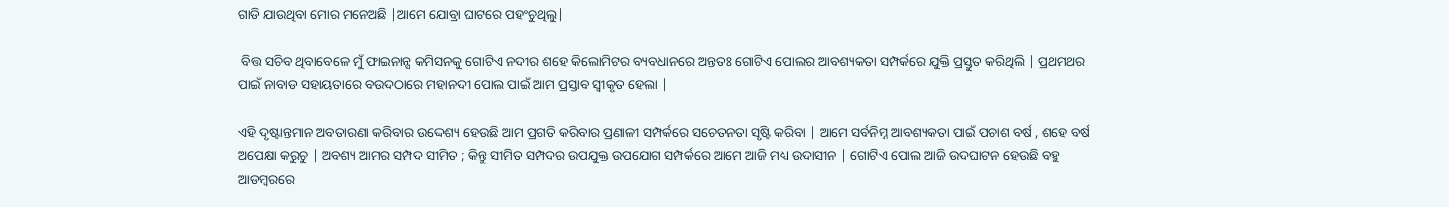ଗାଡି ଯାଉଥିବା ମୋର ମନେଅଛି |ଆମେ ଯୋବ୍ରା ଘାଟରେ ପହଂଚୁଥିଲୁ|

 ବିତ୍ତ ସଚିବ ଥିବାବେଳେ ମୁଁ ଫାଇନାନ୍ସ କମିସନକୁ ଗୋଟିଏ ନଦୀର ଶହେ କିଲୋମିଟର ବ୍ୟବଧାନରେ ଅନ୍ତତଃ ଗୋଟିଏ ପୋଲର ଆବଶ୍ୟକତା ସମ୍ପର୍କରେ ଯୁକ୍ତି ପ୍ରସ୍ତୁତ କରିଥିଲି | ପ୍ରଥମଥର ପାଇଁ ନାବାଡ ସହାୟତାରେ ବଉଦଠାରେ ମହାନଦୀ ପୋଲ ପାଇଁ ଆମ ପ୍ରସ୍ତାବ ସ୍ୱୀକୃତ ହେଲା |

ଏହି ଦୃଷ୍ଟାନ୍ତମାନ ଅବତାରଣା କରିବାର ଉଦ୍ଦେଶ୍ୟ ହେଉଛି ଆମ ପ୍ରଗତି କରିବାର ପ୍ରଣାଳୀ ସମ୍ପର୍କରେ ସଚେତନତା ସୃଷ୍ଟି କରିବା | ଆମେ ସର୍ବନିମ୍ନ ଆବଶ୍ୟକତା ପାଇଁ ପଚାଶ ବର୍ଷ , ଶହେ ବର୍ଷ ଅପେକ୍ଷା କରୁଚୁ | ଅବଶ୍ୟ ଆମର ସମ୍ପଦ ସୀମିତ ; କିନ୍ତୁ ସୀମିତ ସମ୍ପଦର ଉପଯୁକ୍ତ ଉପଯୋଗ ସମ୍ପର୍କରେ ଆମେ ଆଜି ମଧ୍ୟ ଉଦାସୀନ | ଗୋଟିଏ ପୋଲ ଆଜି ଉଦଘାଟନ ହେଉଛି ବହୁ ଆଡମ୍ବରରେ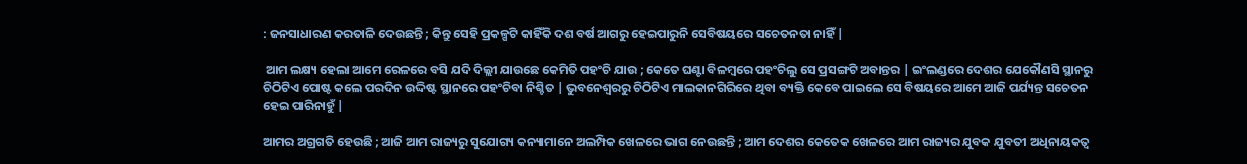: ଜନସାଧାରଣ କରତାଳି ଦେଉଛନ୍ତି ; କିନ୍ତୁ ସେହି ପ୍ରକଳ୍ପଟି କାହିଁକି ଦଶ ବର୍ଷ ଆଗରୁ ହେଇପାରୁନି ସେବିଷୟରେ ସଚେତନତା ନାହିଁ |

 ଆମ ଲକ୍ଷ୍ୟ ହେଲା ଆମେ ରେଳରେ ବସି ଯଦି ଦିଲ୍ଲୀ ଯାଉଛେ କେମିତି ପହଂଚି ଯାଉ ; କେତେ ଘଣ୍ଟା ବିଳମ୍ବରେ ପହଂଚିଲୁ ସେ ପ୍ରସଙ୍ଗଟି ଅବାନ୍ତର | ଇଂଲଣ୍ଡରେ ଦେଶର ଯେକୌଣସି ସ୍ଥାନରୁ ଚିଠିଟିଏ ପୋଷ୍ଟ କଲେ ପରଦିନ ଉଦ୍ଦିଷ୍ଟ ସ୍ଥାନରେ ପହଂଚିବା ନିଶ୍ଚିତ | ଭୁବନେଶ୍ବରରୁ ଚିଠିଟିଏ ମାଲକାନଗିରିରେ ଥିବା ବ୍ୟକ୍ତି କେବେ ପାଇଲେ ସେ ବିଷୟରେ ଆମେ ଆଜି ପର୍ଯ୍ୟନ୍ତ ସଚେତନ ହେଇ ପାରିନାହୁଁ |

ଆମର ଅଗ୍ରଗତି ହେଉଛି ; ଆଜି ଆମ ରାଜ୍ୟରୁ ସୁଯୋଗ୍ୟ କନ୍ୟାମାନେ ଅଲମ୍ପିକ ଖେଳରେ ଭାଗ ନେଉଛନ୍ତି ; ଆମ ଦେଶର କେତେକ ଖେଳରେ ଆମ ରାଜ୍ୟର ଯୁବକ ଯୁବତୀ ଅଧିନାୟକତ୍ୱ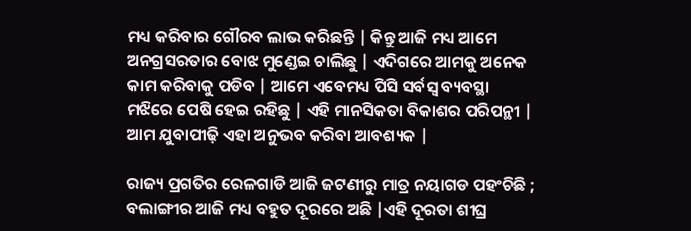ମଧ୍ୟ କରିବାର ଗୌରବ ଲାଭ କରିଛନ୍ତି | କିନ୍ତୁ ଆଜି ମଧ୍ୟ ଆମେ ଅନଗ୍ରସରତାର ବୋଝ ମୁଣ୍ଡେଇ ଚାଲିଛୁ | ଏଦିଗରେ ଆମକୁ ଅନେକ କାମ କରିବାକୁ ପଡିବ | ଆମେ ଏବେମଧ୍ୟ ପିସି ସର୍ବସ୍ଵ ବ୍ୟବସ୍ଥା ମଝିରେ ପେଷି ହେଇ ରହିଛୁ | ଏହି ମାନସିକତା ବିକାଶର ପରିପନ୍ଥୀ | ଆମ ଯୁବାପୀଢ଼ି ଏହା ଅନୁଭବ କରିବା ଆବଶ୍ୟକ |

ରାଜ୍ୟ ପ୍ରଗତିର ରେଳଗାଡି ଆଜି ଜଟଣୀରୁ ମାତ୍ର ନୟାଗଡ ପହଂଚିଛି ; ବଲାଙ୍ଗୀର ଆଜି ମଧ୍ୟ ବହୁତ ଦୂରରେ ଅଛି |ଏହି ଦୂରତା ଶୀଘ୍ର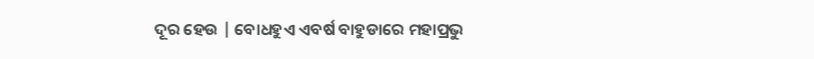ଦୂର ହେଉ | ବୋଧହୁଏ ଏବର୍ଷ ବାହୁଡାରେ ମହାପ୍ରଭୁ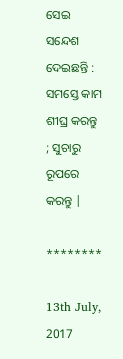ସେଇ ସନ୍ଦେଶ ଦେଇଛନ୍ତି : ସମସ୍ତେ କାମ ଶୀଘ୍ର କରନ୍ତୁ ; ସୁଚାରୁ ରୂପରେ କରନ୍ତୁ |

********

13th July, 2017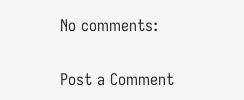No comments:

Post a Comment